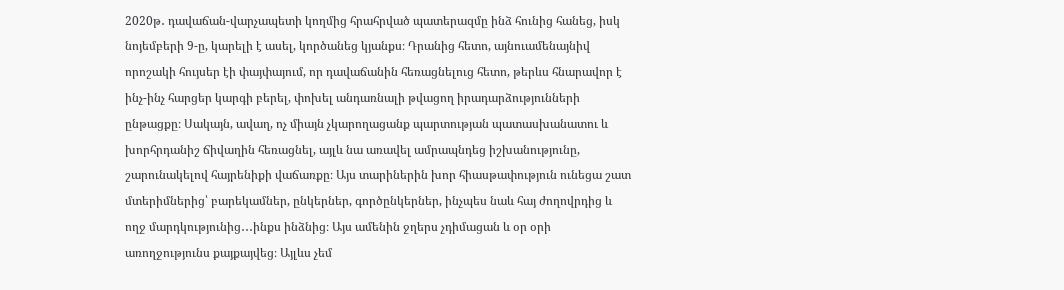2020թ․ դավաճան-վարչապետի կողմից հրահրված պատերազմը ինձ հունից հանեց, իսկ նոյեմբերի 9-ը, կարելի է ասել, կործանեց կյանքս։ Դրանից հետո, այնուամենայնիվ որոշակի հույսեր էի փայփայում, որ դավաճանին հեռացնելուց հետո, թերևս հնարավոր է ինչ-ինչ հարցեր կարգի բերել, փոխել անդառնալի թվացող իրադարձությունների ընթացքը։ Սակայն, ավաղ, ոչ միայն չկարողացանք պարտության պատասխանատու և խորհրդանիշ ճիվաղին հեռացնել, այլև նա առավել ամրապնդեց իշխանությունը, շարունակելով հայրենիքի վաճառքը։ Այս տարիներին խոր հիասթափություն ունեցա շատ մտերիմներից՝ բարեկամներ, ընկերներ, գործընկերներ, ինչպես նաև հայ ժողովրդից և ողջ մարդկությունից․․․ինքս ինձնից։ Այս ամենին ջղերս չդիմացան և օր օրի առողջությունս քայքայվեց։ Այլևս չեմ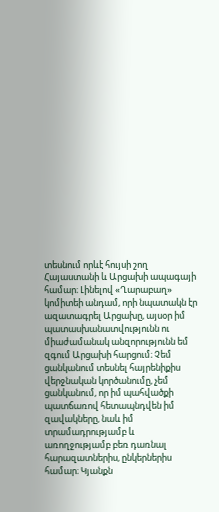տեսնում որևէ հույսի շող Հայաստանի և Արցախի ապագայի համար։ Լինելով «Ղարաբաղ» կոմիտեի անդամ, որի նպատակն էր ազատագրել Արցախը, այսօր իմ պատասխանատվությունն ու միաժամանակ անզորությունն եմ զգում Արցախի հարցում։ Չեմ ցանկանում տեսնել հայրենիքիս վերջնական կործանումը, չեմ ցանկանում, որ իմ պահվածքի պատճառով հետապնդվեն իմ զավակները, նաև իմ տրամադրությամբ և առողջությամբ բեռ դառնալ հարազատներիս, ընկերներիս համար։ Կյանքն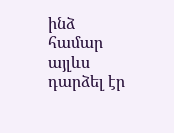ինձ համար այլևս դարձել էր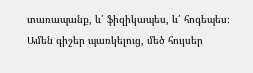տառապանք, և՛ ֆիզիկապես, և՛ հոգեպես։ Ամեն գիշեր պառկելուց, մեծ հույսեր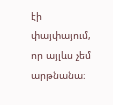էի փայփայում, որ այլևս չեմ արթնանա։